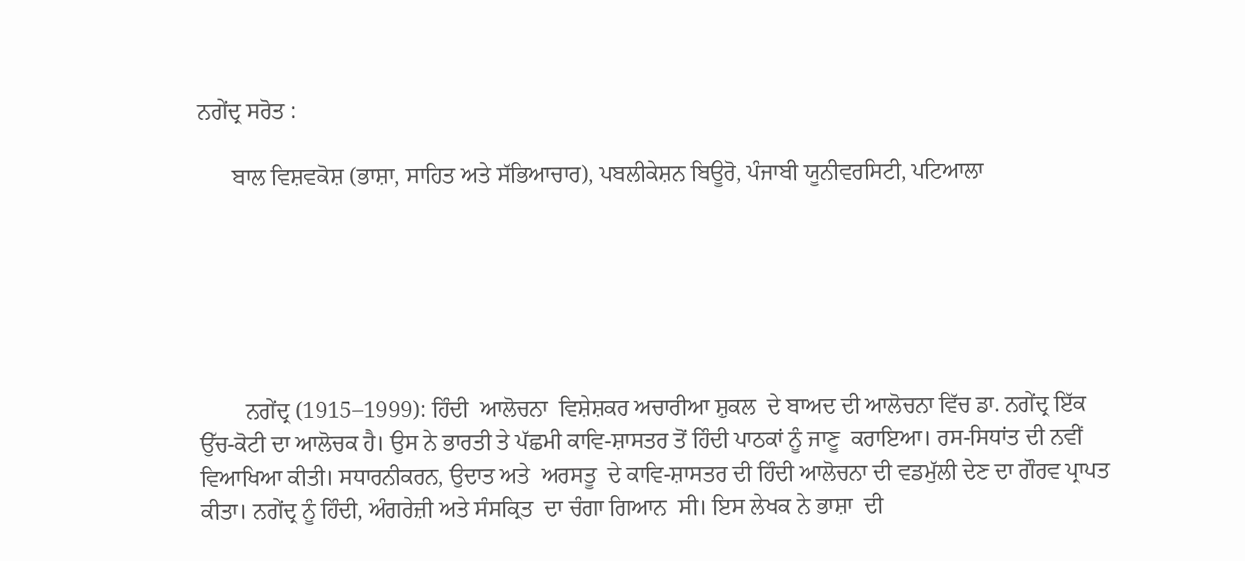ਨਗੇਂਦ੍ਰ ਸਰੋਤ :

      ਬਾਲ ਵਿਸ਼ਵਕੋਸ਼ (ਭਾਸ਼ਾ, ਸਾਹਿਤ ਅਤੇ ਸੱਭਿਆਚਾਰ), ਪਬਲੀਕੇਸ਼ਨ ਬਿਊਰੋ, ਪੰਜਾਬੀ ਯੂਨੀਵਰਸਿਟੀ, ਪਟਿਆਲਾ






        ਨਗੇਂਦ੍ਰ (1915–1999): ਹਿੰਦੀ  ਆਲੋਚਨਾ  ਵਿਸ਼ੇਸ਼ਕਰ ਅਚਾਰੀਆ ਸ਼ੁਕਲ  ਦੇ ਬਾਅਦ ਦੀ ਆਲੋਚਨਾ ਵਿੱਚ ਡਾ. ਨਗੇਂਦ੍ਰ ਇੱਕ ਉੱਚ-ਕੋਟੀ ਦਾ ਆਲੋਚਕ ਹੈ। ਉਸ ਨੇ ਭਾਰਤੀ ਤੇ ਪੱਛਮੀ ਕਾਵਿ-ਸ਼ਾਸਤਰ ਤੋਂ ਹਿੰਦੀ ਪਾਠਕਾਂ ਨੂੰ ਜਾਣੂ  ਕਰਾਇਆ। ਰਸ-ਸਿਧਾਂਤ ਦੀ ਨਵੀਂ ਵਿਆਖਿਆ ਕੀਤੀ। ਸਧਾਰਨੀਕਰਨ, ਉਦਾਤ ਅਤੇ  ਅਰਸਤੂ  ਦੇ ਕਾਵਿ-ਸ਼ਾਸਤਰ ਦੀ ਹਿੰਦੀ ਆਲੋਚਨਾ ਦੀ ਵਡਮੁੱਲੀ ਦੇਣ ਦਾ ਗੌਰਵ ਪ੍ਰਾਪਤ ਕੀਤਾ। ਨਗੇਂਦ੍ਰ ਨੂੰ ਹਿੰਦੀ, ਅੰਗਰੇਜ਼ੀ ਅਤੇ ਸੰਸਕ੍ਰਿਤ  ਦਾ ਚੰਗਾ ਗਿਆਨ  ਸੀ। ਇਸ ਲੇਖਕ ਨੇ ਭਾਸ਼ਾ  ਦੀ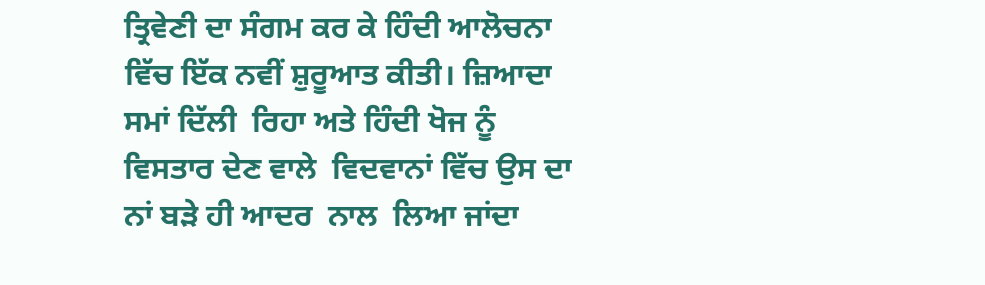ਤ੍ਰਿਵੇਣੀ ਦਾ ਸੰਗਮ ਕਰ ਕੇ ਹਿੰਦੀ ਆਲੋਚਨਾ ਵਿੱਚ ਇੱਕ ਨਵੀਂ ਸ਼ੁਰੂਆਤ ਕੀਤੀ। ਜ਼ਿਆਦਾ ਸਮਾਂ ਦਿੱਲੀ  ਰਿਹਾ ਅਤੇ ਹਿੰਦੀ ਖੋਜ ਨੂੰ ਵਿਸਤਾਰ ਦੇਣ ਵਾਲੇ  ਵਿਦਵਾਨਾਂ ਵਿੱਚ ਉਸ ਦਾ ਨਾਂ ਬੜੇ ਹੀ ਆਦਰ  ਨਾਲ  ਲਿਆ ਜਾਂਦਾ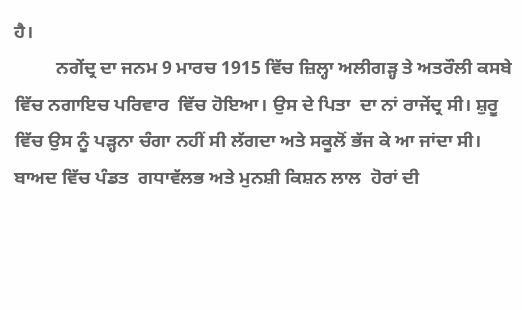ਹੈ।
         ਨਗੇਂਦ੍ਰ ਦਾ ਜਨਮ 9 ਮਾਰਚ 1915 ਵਿੱਚ ਜ਼ਿਲ੍ਹਾ ਅਲੀਗੜ੍ਹ ਤੇ ਅਤਰੌਲੀ ਕਸਬੇ ਵਿੱਚ ਨਗਾਇਚ ਪਰਿਵਾਰ  ਵਿੱਚ ਹੋਇਆ। ਉਸ ਦੇ ਪਿਤਾ  ਦਾ ਨਾਂ ਰਾਜੇਂਦ੍ਰ ਸੀ। ਸ਼ੁਰੂ ਵਿੱਚ ਉਸ ਨੂੰ ਪੜ੍ਹਨਾ ਚੰਗਾ ਨਹੀਂ ਸੀ ਲੱਗਦਾ ਅਤੇ ਸਕੂਲੋਂ ਭੱਜ ਕੇ ਆ ਜਾਂਦਾ ਸੀ। ਬਾਅਦ ਵਿੱਚ ਪੰਡਤ  ਗਧਾਵੱਲਭ ਅਤੇ ਮੁਨਸ਼ੀ ਕਿਸ਼ਨ ਲਾਲ  ਹੋਰਾਂ ਦੀ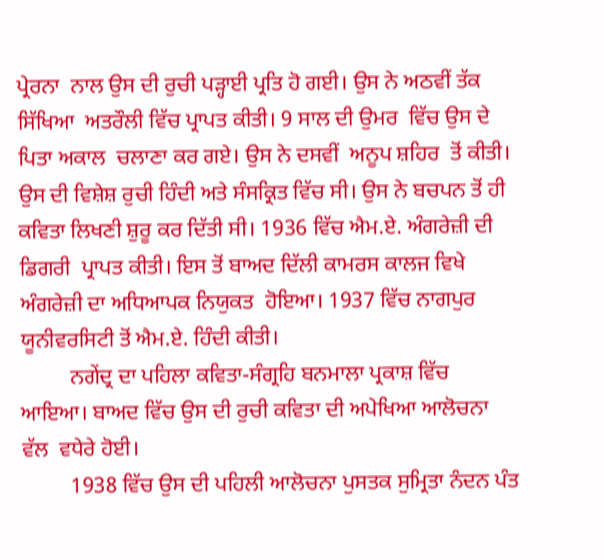ਪ੍ਰੇਰਨਾ  ਨਾਲ ਉਸ ਦੀ ਰੁਚੀ ਪੜ੍ਹਾਈ ਪ੍ਰਤਿ ਹੋ ਗਈ। ਉਸ ਨੇ ਅਠਵੀਂ ਤੱਕ ਸਿੱਖਿਆ  ਅਤਰੌਲੀ ਵਿੱਚ ਪ੍ਰਾਪਤ ਕੀਤੀ। 9 ਸਾਲ ਦੀ ਉਮਰ  ਵਿੱਚ ਉਸ ਦੇ ਪਿਤਾ ਅਕਾਲ  ਚਲਾਣਾ ਕਰ ਗਏ। ਉਸ ਨੇ ਦਸਵੀਂ  ਅਨੂਪ ਸ਼ਹਿਰ  ਤੋਂ ਕੀਤੀ। ਉਸ ਦੀ ਵਿਸ਼ੇਸ਼ ਰੁਚੀ ਹਿੰਦੀ ਅਤੇ ਸੰਸਕ੍ਰਿਤ ਵਿੱਚ ਸੀ। ਉਸ ਨੇ ਬਚਪਨ ਤੋਂ ਹੀ ਕਵਿਤਾ ਲਿਖਣੀ ਸ਼ੁਰੂ ਕਰ ਦਿੱਤੀ ਸੀ। 1936 ਵਿੱਚ ਐਮ.ਏ. ਅੰਗਰੇਜ਼ੀ ਦੀ ਡਿਗਰੀ  ਪ੍ਰਾਪਤ ਕੀਤੀ। ਇਸ ਤੋਂ ਬਾਅਦ ਦਿੱਲੀ ਕਾਮਰਸ ਕਾਲਜ ਵਿਖੇ ਅੰਗਰੇਜ਼ੀ ਦਾ ਅਧਿਆਪਕ ਨਿਯੁਕਤ  ਹੋਇਆ। 1937 ਵਿੱਚ ਨਾਗਪੁਰ ਯੂਨੀਵਰਸਿਟੀ ਤੋਂ ਐਮ.ਏ. ਹਿੰਦੀ ਕੀਤੀ।
         ਨਗੇਂਦ੍ਰ ਦਾ ਪਹਿਲਾ ਕਵਿਤਾ-ਸੰਗ੍ਰਹਿ ਬਨਮਾਲਾ ਪ੍ਰਕਾਸ਼ ਵਿੱਚ ਆਇਆ। ਬਾਅਦ ਵਿੱਚ ਉਸ ਦੀ ਰੁਚੀ ਕਵਿਤਾ ਦੀ ਅਪੇਖਿਆ ਆਲੋਚਨਾ ਵੱਲ  ਵਧੇਰੇ ਹੋਈ।
         1938 ਵਿੱਚ ਉਸ ਦੀ ਪਹਿਲੀ ਆਲੋਚਨਾ ਪੁਸਤਕ ਸੁਮ੍ਰਿਤਾ ਨੰਦਨ ਪੰਤ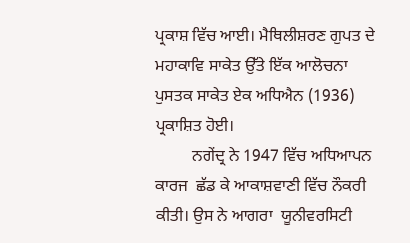ਪ੍ਰਕਾਸ਼ ਵਿੱਚ ਆਈ। ਮੈਥਿਲੀਸ਼ਰਣ ਗੁਪਤ ਦੇ ਮਹਾਕਾਵਿ ਸਾਕੇਤ ਉੱਤੇ ਇੱਕ ਆਲੋਚਨਾ ਪੁਸਤਕ ਸਾਕੇਤ ਏਕ ਅਧਿਐਨ (1936) ਪ੍ਰਕਾਸ਼ਿਤ ਹੋਈ।
         ਨਗੇਂਦ੍ਰ ਨੇ 1947 ਵਿੱਚ ਅਧਿਆਪਨ ਕਾਰਜ  ਛੱਡ ਕੇ ਆਕਾਸ਼ਵਾਣੀ ਵਿੱਚ ਨੌਕਰੀ ਕੀਤੀ। ਉਸ ਨੇ ਆਗਰਾ  ਯੂਨੀਵਰਸਿਟੀ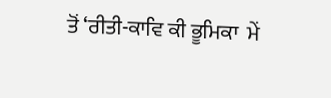ਤੋਂ ‘ਰੀਤੀ-ਕਾਵਿ ਕੀ ਭੂਮਿਕਾ  ਮੇਂ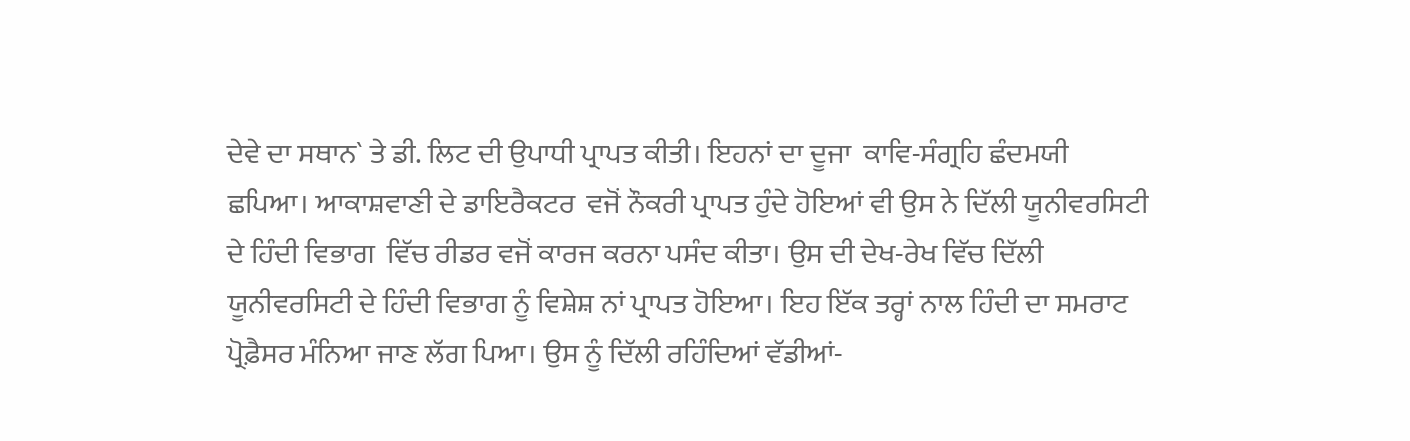ਦੇਵੇ ਦਾ ਸਥਾਨ` ਤੇ ਡੀ. ਲਿਟ ਦੀ ਉਪਾਧੀ ਪ੍ਰਾਪਤ ਕੀਤੀ। ਇਹਨਾਂ ਦਾ ਦੂਜਾ  ਕਾਵਿ-ਸੰਗ੍ਰਹਿ ਛੰਦਮਯੀ ਛਪਿਆ। ਆਕਾਸ਼ਵਾਣੀ ਦੇ ਡਾਇਰੈਕਟਰ  ਵਜੋਂ ਨੌਕਰੀ ਪ੍ਰਾਪਤ ਹੁੰਦੇ ਹੋਇਆਂ ਵੀ ਉਸ ਨੇ ਦਿੱਲੀ ਯੂਨੀਵਰਸਿਟੀ ਦੇ ਹਿੰਦੀ ਵਿਭਾਗ  ਵਿੱਚ ਰੀਡਰ ਵਜੋਂ ਕਾਰਜ ਕਰਨਾ ਪਸੰਦ ਕੀਤਾ। ਉਸ ਦੀ ਦੇਖ-ਰੇਖ ਵਿੱਚ ਦਿੱਲੀ ਯੂਨੀਵਰਸਿਟੀ ਦੇ ਹਿੰਦੀ ਵਿਭਾਗ ਨੂੰ ਵਿਸ਼ੇਸ਼ ਨਾਂ ਪ੍ਰਾਪਤ ਹੋਇਆ। ਇਹ ਇੱਕ ਤਰ੍ਹਾਂ ਨਾਲ ਹਿੰਦੀ ਦਾ ਸਮਰਾਟ ਪ੍ਰੋਫ਼ੈਸਰ ਮੰਨਿਆ ਜਾਣ ਲੱਗ ਪਿਆ। ਉਸ ਨੂੰ ਦਿੱਲੀ ਰਹਿੰਦਿਆਂ ਵੱਡੀਆਂ-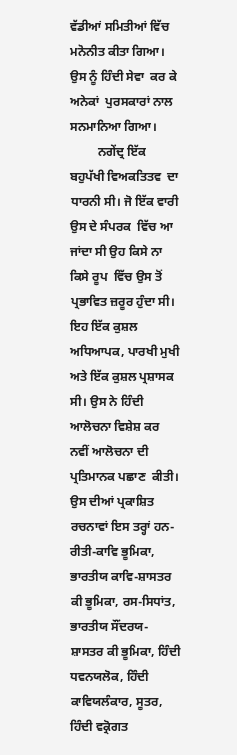ਵੱਡੀਆਂ ਸਮਿਤੀਆਂ ਵਿੱਚ ਮਨੋਨੀਤ ਕੀਤਾ ਗਿਆ। ਉਸ ਨੂੰ ਹਿੰਦੀ ਸੇਵਾ  ਕਰ ਕੇ ਅਨੇਕਾਂ  ਪੁਰਸਕਾਰਾਂ ਨਾਲ ਸਨਮਾਨਿਆ ਗਿਆ।
         ਨਗੇਂਦ੍ਰ ਇੱਕ ਬਹੁਪੱਖੀ ਵਿਅਕਤਿਤਵ  ਦਾ ਧਾਰਨੀ ਸੀ। ਜੋ ਇੱਕ ਵਾਰੀ ਉਸ ਦੇ ਸੰਪਰਕ  ਵਿੱਚ ਆ ਜਾਂਦਾ ਸੀ ਉਹ ਕਿਸੇ ਨਾ ਕਿਸੇ ਰੂਪ  ਵਿੱਚ ਉਸ ਤੋਂ ਪ੍ਰਭਾਵਿਤ ਜ਼ਰੂਰ ਹੁੰਦਾ ਸੀ। ਇਹ ਇੱਕ ਕੁਸ਼ਲ ਅਧਿਆਪਕ, ਪਾਰਖੀ ਮੁਖੀ ਅਤੇ ਇੱਕ ਕੁਸ਼ਲ ਪ੍ਰਸ਼ਾਸਕ ਸੀ। ਉਸ ਨੇ ਹਿੰਦੀ ਆਲੋਚਨਾ ਵਿਸ਼ੇਸ਼ ਕਰ ਨਵੀਂ ਆਲੋਚਨਾ ਦੀ ਪ੍ਰਤਿਮਾਨਕ ਪਛਾਣ  ਕੀਤੀ। ਉਸ ਦੀਆਂ ਪ੍ਰਕਾਸ਼ਿਤ ਰਚਨਾਵਾਂ ਇਸ ਤਰ੍ਹਾਂ ਹਨ-ਰੀਤੀ-ਕਾਵਿ ਭੂਮਿਕਾ, ਭਾਰਤੀਯ ਕਾਵਿ-ਸ਼ਾਸਤਰ ਕੀ ਭੂਮਿਕਾ, ਰਸ-ਸਿਧਾਂਤ, ਭਾਰਤੀਯ ਸੌਂਦਰਯ-ਸ਼ਾਸਤਰ ਕੀ ਭੂਮਿਕਾ, ਹਿੰਦੀ ਧਵਨਯਲੋਕ, ਹਿੰਦੀ ਕਾਵਿਯਲੰਕਾਰ, ਸੂਤਰ, ਹਿੰਦੀ ਵਕ੍ਰੋਗਤ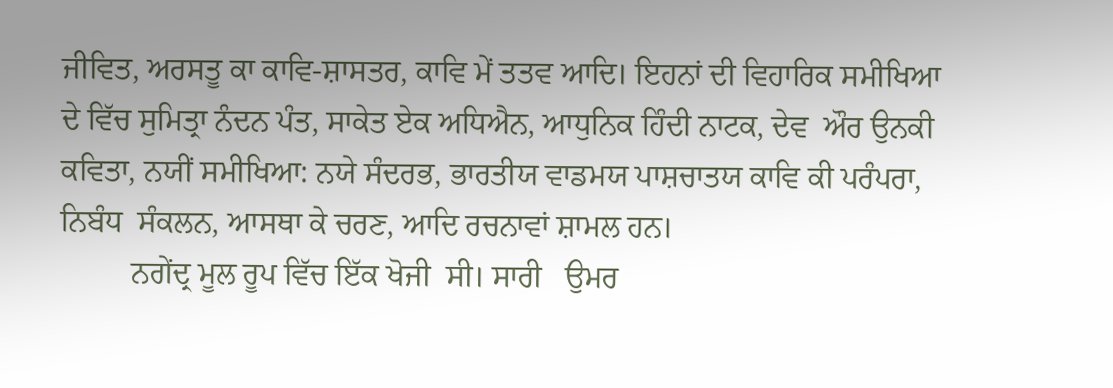ਜੀਵਿਤ, ਅਰਸਤੂ ਕਾ ਕਾਵਿ-ਸ਼ਾਸਤਰ, ਕਾਵਿ ਮੇਂ ਤਤਵ ਆਦਿ। ਇਹਨਾਂ ਦੀ ਵਿਹਾਰਿਕ ਸਮੀਖਿਆ ਦੇ ਵਿੱਚ ਸੁਮਿਤ੍ਰਾ ਨੰਦਨ ਪੰਤ, ਸਾਕੇਤ ਏਕ ਅਧਿਐਨ, ਆਧੁਨਿਕ ਹਿੰਦੀ ਨਾਟਕ, ਦੇਵ  ਔਰ ਉਨਕੀ ਕਵਿਤਾ, ਨਯੀਂ ਸਮੀਖਿਆ: ਨਯੇ ਸੰਦਰਭ, ਭਾਰਤੀਯ ਵਾਡਮਯ ਪਾਸ਼ਚਾਤਯ ਕਾਵਿ ਕੀ ਪਰੰਪਰਾ, ਨਿਬੰਧ  ਸੰਕਲਨ, ਆਸਥਾ ਕੇ ਚਰਣ, ਆਦਿ ਰਚਨਾਵਾਂ ਸ਼ਾਮਲ ਹਨ।
         ਨਗੇਂਦ੍ਰ ਮੂਲ ਰੂਪ ਵਿੱਚ ਇੱਕ ਖੋਜੀ  ਸੀ। ਸਾਰੀ   ਉਮਰ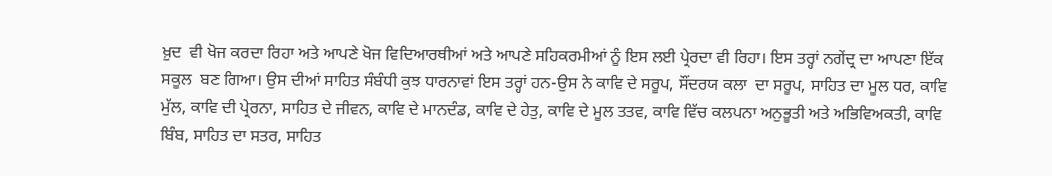ਖ਼ੁਦ  ਵੀ ਖੋਜ ਕਰਦਾ ਰਿਹਾ ਅਤੇ ਆਪਣੇ ਖੋਜ ਵਿਦਿਆਰਥੀਆਂ ਅਤੇ ਆਪਣੇ ਸਹਿਕਰਮੀਆਂ ਨੂੰ ਇਸ ਲਈ ਪ੍ਰੇਰਦਾ ਵੀ ਰਿਹਾ। ਇਸ ਤਰ੍ਹਾਂ ਨਗੇਂਦ੍ਰ ਦਾ ਆਪਣਾ ਇੱਕ ਸਕੂਲ  ਬਣ ਗਿਆ। ਉਸ ਦੀਆਂ ਸਾਹਿਤ ਸੰਬੰਧੀ ਕੁਝ ਧਾਰਨਾਵਾਂ ਇਸ ਤਰ੍ਹਾਂ ਹਨ-ਉਸ ਨੇ ਕਾਵਿ ਦੇ ਸਰੂਪ, ਸੌਂਦਰਯ ਕਲਾ  ਦਾ ਸਰੂਪ, ਸਾਹਿਤ ਦਾ ਮੂਲ ਧਰ, ਕਾਵਿ ਮੁੱਲ, ਕਾਵਿ ਦੀ ਪ੍ਰੇਰਨਾ, ਸਾਹਿਤ ਦੇ ਜੀਵਨ, ਕਾਵਿ ਦੇ ਮਾਨਦੰਡ, ਕਾਵਿ ਦੇ ਹੇਤੁ, ਕਾਵਿ ਦੇ ਮੂਲ ਤਤਵ, ਕਾਵਿ ਵਿੱਚ ਕਲਪਨਾ ਅਨੁਭੂਤੀ ਅਤੇ ਅਭਿਵਿਅਕਤੀ, ਕਾਵਿ ਬਿੰਬ, ਸਾਹਿਤ ਦਾ ਸਤਰ, ਸਾਹਿਤ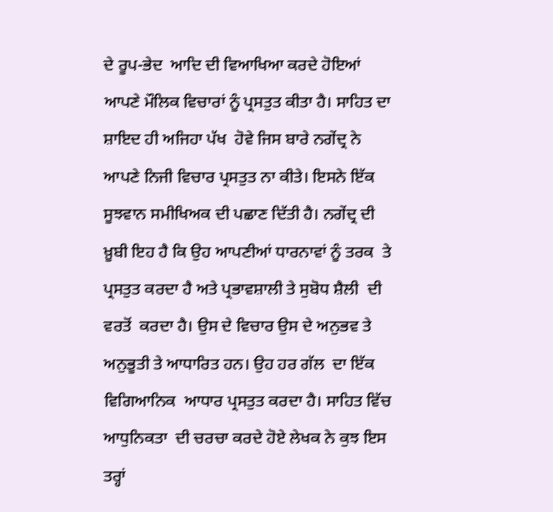ਦੇ ਰੂਪ-ਭੇਦ  ਆਦਿ ਦੀ ਵਿਆਖਿਆ ਕਰਦੇ ਹੋਇਆਂ ਆਪਣੇ ਮੌਲਿਕ ਵਿਚਾਰਾਂ ਨੂੰ ਪ੍ਰਸਤੁਤ ਕੀਤਾ ਹੈ। ਸਾਹਿਤ ਦਾ ਸ਼ਾਇਦ ਹੀ ਅਜਿਹਾ ਪੱਖ  ਹੋਵੇ ਜਿਸ ਬਾਰੇ ਨਗੇਂਦ੍ਰ ਨੇ ਆਪਣੇ ਨਿਜੀ ਵਿਚਾਰ ਪ੍ਰਸਤੁਤ ਨਾ ਕੀਤੇ। ਇਸਨੇ ਇੱਕ ਸੂਝਵਾਨ ਸਮੀਖਿਅਕ ਦੀ ਪਛਾਣ ਦਿੱਤੀ ਹੈ। ਨਗੇਂਦ੍ਰ ਦੀ ਖ਼ੂਬੀ ਇਹ ਹੈ ਕਿ ਉਹ ਆਪਣੀਆਂ ਧਾਰਨਾਵਾਂ ਨੂੰ ਤਰਕ  ਤੇ ਪ੍ਰਸਤੁਤ ਕਰਦਾ ਹੈ ਅਤੇ ਪ੍ਰਭਾਵਸ਼ਾਲੀ ਤੇ ਸੁਬੋਧ ਸ਼ੈਲੀ  ਦੀ ਵਰਤੋਂ  ਕਰਦਾ ਹੈ। ਉਸ ਦੇ ਵਿਚਾਰ ਉਸ ਦੇ ਅਨੁਭਵ ਤੇ ਅਨੁਭੂਤੀ ਤੇ ਆਧਾਰਿਤ ਹਨ। ਉਹ ਹਰ ਗੱਲ  ਦਾ ਇੱਕ ਵਿਗਿਆਨਿਕ  ਆਧਾਰ ਪ੍ਰਸਤੁਤ ਕਰਦਾ ਹੈ। ਸਾਹਿਤ ਵਿੱਚ ਆਧੁਨਿਕਤਾ  ਦੀ ਚਰਚਾ ਕਰਦੇ ਹੋਏ ਲੇਖਕ ਨੇ ਕੁਝ ਇਸ ਤਰ੍ਹਾਂ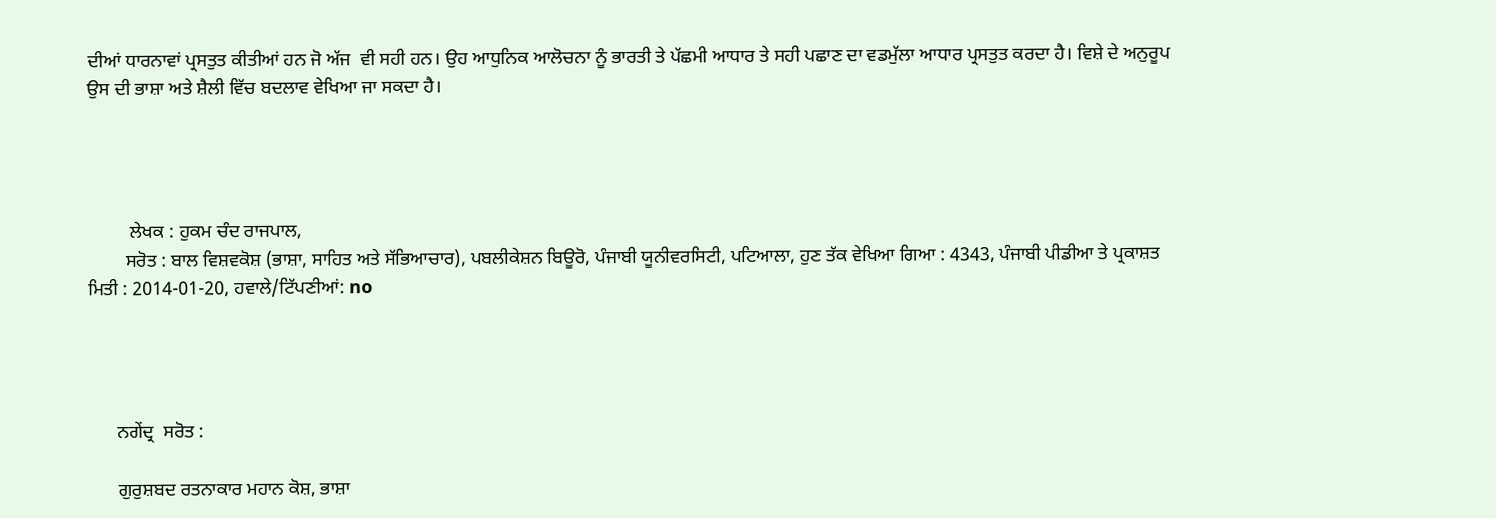ਦੀਆਂ ਧਾਰਨਾਵਾਂ ਪ੍ਰਸਤੁਤ ਕੀਤੀਆਂ ਹਨ ਜੋ ਅੱਜ  ਵੀ ਸਹੀ ਹਨ। ਉਹ ਆਧੁਨਿਕ ਆਲੋਚਨਾ ਨੂੰ ਭਾਰਤੀ ਤੇ ਪੱਛਮੀ ਆਧਾਰ ਤੇ ਸਹੀ ਪਛਾਣ ਦਾ ਵਡਮੁੱਲਾ ਆਧਾਰ ਪ੍ਰਸਤੁਤ ਕਰਦਾ ਹੈ। ਵਿਸ਼ੇ ਦੇ ਅਨੁਰੂਪ ਉਸ ਦੀ ਭਾਸ਼ਾ ਅਤੇ ਸ਼ੈਲੀ ਵਿੱਚ ਬਦਲਾਵ ਵੇਖਿਆ ਜਾ ਸਕਦਾ ਹੈ।




         ਲੇਖਕ : ਹੁਕਮ ਚੰਦ ਰਾਜਪਾਲ,
        ਸਰੋਤ : ਬਾਲ ਵਿਸ਼ਵਕੋਸ਼ (ਭਾਸ਼ਾ, ਸਾਹਿਤ ਅਤੇ ਸੱਭਿਆਚਾਰ), ਪਬਲੀਕੇਸ਼ਨ ਬਿਊਰੋ, ਪੰਜਾਬੀ ਯੂਨੀਵਰਸਿਟੀ, ਪਟਿਆਲਾ, ਹੁਣ ਤੱਕ ਵੇਖਿਆ ਗਿਆ : 4343, ਪੰਜਾਬੀ ਪੀਡੀਆ ਤੇ ਪ੍ਰਕਾਸ਼ਤ ਮਿਤੀ : 2014-01-20, ਹਵਾਲੇ/ਟਿੱਪਣੀਆਂ: no




      ਨਗੇਂਦ੍ਰ  ਸਰੋਤ :

      ਗੁਰੁਸ਼ਬਦ ਰਤਨਾਕਾਰ ਮਹਾਨ ਕੋਸ਼, ਭਾਸ਼ਾ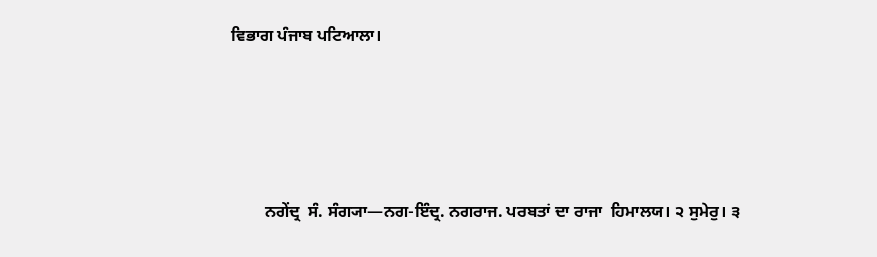ਵਿਭਾਗ ਪੰਜਾਬ ਪਟਿਆਲਾ।






        ਨਗੇਂਦ੍ਰ  ਸੰ. ਸੰਗ੍ਯਾ—ਨਗ-ਇੰਦ੍ਰ. ਨਗਰਾਜ. ਪਰਬਤਾਂ ਦਾ ਰਾਜਾ  ਹਿਮਾਲਯ। ੨ ਸੁਮੇਰੁ। ੩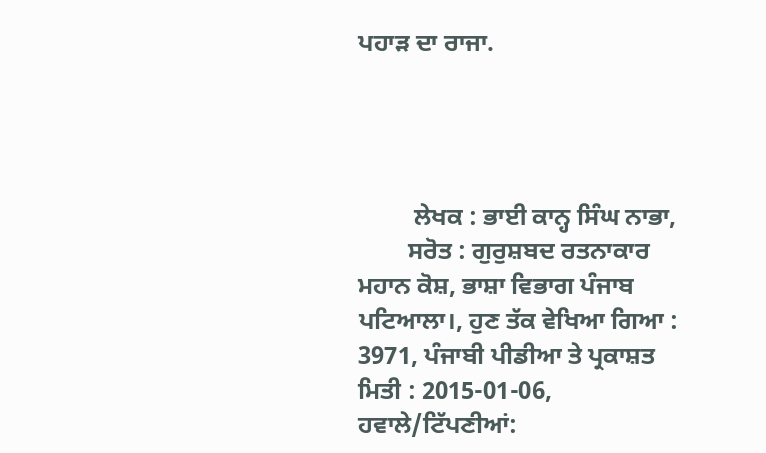ਪਹਾੜ ਦਾ ਰਾਜਾ.




         ਲੇਖਕ : ਭਾਈ ਕਾਨ੍ਹ ਸਿੰਘ ਨਾਭਾ,
        ਸਰੋਤ : ਗੁਰੁਸ਼ਬਦ ਰਤਨਾਕਾਰ ਮਹਾਨ ਕੋਸ਼, ਭਾਸ਼ਾ ਵਿਭਾਗ ਪੰਜਾਬ ਪਟਿਆਲਾ।, ਹੁਣ ਤੱਕ ਵੇਖਿਆ ਗਿਆ : 3971, ਪੰਜਾਬੀ ਪੀਡੀਆ ਤੇ ਪ੍ਰਕਾਸ਼ਤ ਮਿਤੀ : 2015-01-06, ਹਵਾਲੇ/ਟਿੱਪਣੀਆਂ: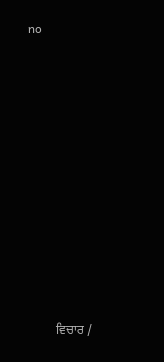no












         ਵਿਚਾਰ /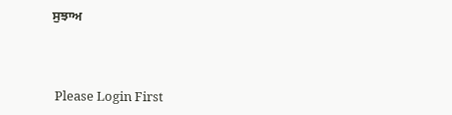ਸੁਝਾਅ



 Please Login First